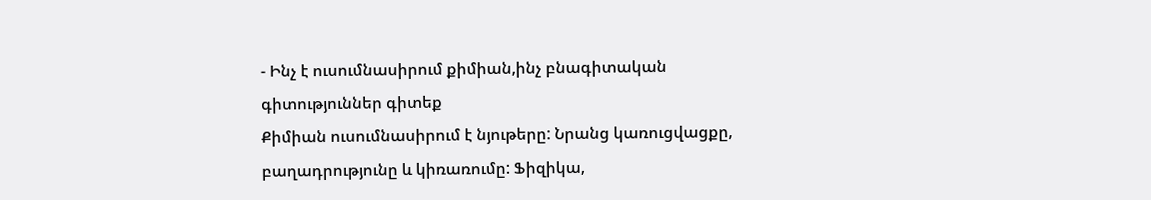- Ինչ է ուսումնասիրում քիմիան,ինչ բնագիտական գիտություններ գիտեք
Քիմիան ուսումնասիրում է նյութերը: Նրանց կառուցվացքը, բաղադրությունը և կիռառումը: Ֆիզիկա,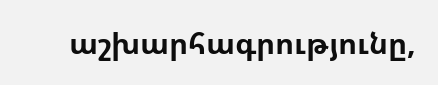աշխարհագրությունը,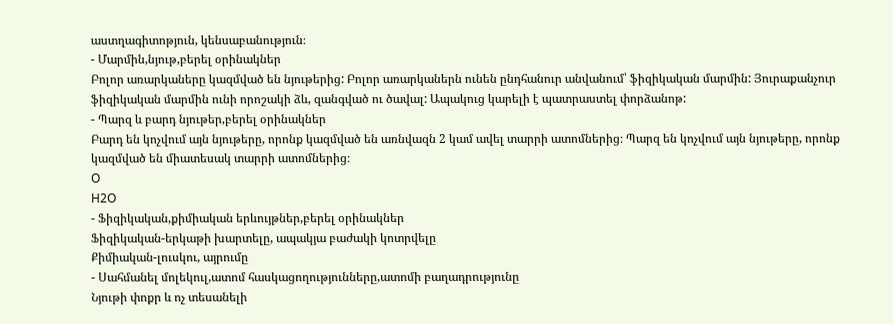աստղագիտոթյուն, կենսաբանություն։
- Մարմին,նյութ,բերել օրինակներ
Բոլոր առարկաները կազմված են նյութերից: Բոլոր առարկաներն ունեն ընդհանուր անվանում՝ ֆիզիկական մարմին: Յուրաքանչուր ֆիզիկական մարմին ունի որոշակի ձև, զանգված ու ծավալ: Ապակուց կարելի է պատրաստել փորձանոթ:
- Պարզ և բարդ նյութեր,բերել օրինակներ
Բարդ են կոչվում այն նյութերը, որոնք կազմված են առնվազն 2 կամ ավել տարրի ատոմներից։ Պարզ են կոչվում այն նյութերը, որոնք կազմված են միատեսակ տարրի ատոմներից։
O
H2O
- Ֆիզիկական,քիմիական երևույթներ,բերել օրինակներ
Ֆիզիկական-երկաթի խարտելը, ապակյա բաժակի կոտրվելը
Քիմիական-լուսկու, այրումը
- Սահմանել մոլեկուլ,ատոմ հասկացողությունները,ատոմի բաղադրությունը
Նյութի փոքր և ոչ տեսանելի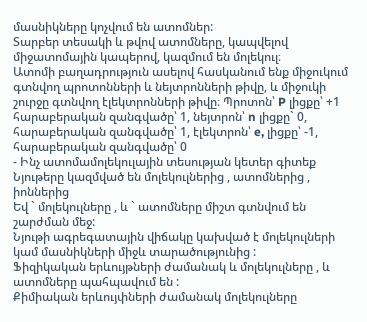մասնիկները կոչվում են ատոմներ:
Տարբեր տեսակի և թվով ատոմները, կապվելով միջատոմային կապերով, կազմում են մոլեկուլ։
Ատոմի բաղադրություն ասելով հասկանում ենք միջուկում գտնվող պրոտոնների և նեյտրոնների թիվը, և միջուկի շուրջը գտնվող էլեկտրոնների թիվը։ Պրոտոն՝ P լիցքը՝ +1 հարաբերական զանգվածը՝ 1, նեյտրոն՝ n լիցքը` 0, հարաբերական զանգվածը՝ 1, էլեկտրոն՝ e, լիցքը՝ -1, հարաբերական զանգվածը՝ 0
- Ինչ ատոմամոլեկուլային տեսության կետեր գիտեք
Նյութերը կազմված են մոլեկուլներից , ատոմներից , իոններից
Եվ ` մոլեկուլները , և ` ատոմները միշտ գտնվում են շարժման մեջ:
Նյութի ագրեգատային վիճակը կախված է մոլեկուլների կամ մասնիկների միջև տարածությունից :
Ֆիզիկական երևույթների ժամանակ և մոլեկուլները , և ատոմները պահպավում են :
Քիմիական երևույփների ժամանակ մոլեկուլները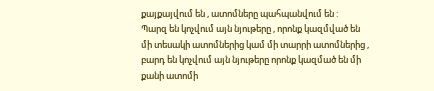քայքայվում են , ատոմները պահպանվում են :
Պարզ են կոչվում այն նյութերը , որոնք կազմված են մի տեսակի ատոմներից կամ մի տարրի ատոմներից , բարդ են կոչվում այն նյութերը որոնք կազմած են մի քանի ատոմի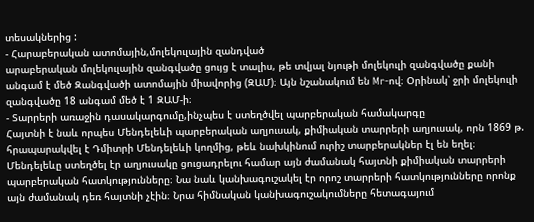տեսակներից :
- Հարաբերական ատոմային,մոլեկուլային զանդված
արաբերական մոլեկուլային զանգվածը ցույց է տալիս, թե տվյալ նյութի մոլեկուլի զանգվածը քանի անգամ է մեծ Զանգվածի ատոմային միավորից (ԶԱՄ)։ Այն նշանակում են Mr-ով։ Օրինակ՝ ջրի մոլեկուլի զանգվածը 18 անգամ մեծ է 1 ԶԱՄ-ի։
- Տարրերի առաջին դասակարգումը,ինչպես է ստեղծվել պարբերական համակարգը
Հայտնի է նաև որպես Մենդելեևի պարբերական աղյուսակ, քիմիական տարրերի աղյուսակ, որն 1869 թ. հրապարակվել է Դմիտրի Մենդելեևի կողմից, թեև նախկինում ուրիշ տարբերակներ էլ են եղել։ Մենդելեևը ստեղծել էր աղյուսակը ցուցադրելու համար այն ժամանակ հայտնի քիմիական տարրերի պարբերական հատկությունները։ Նա նաև կանխագուշակել էր որոշ տարրերի հատկությունները որոնք այն ժամանակ դեռ հայտնի չէին։ Նրա հիմնական կանխագուշակումները հետագայում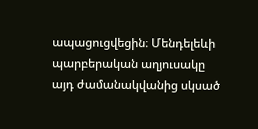ապացուցվեցին։ Մենդելեևի պարբերական աղյուսակը այդ ժամանակվանից սկսած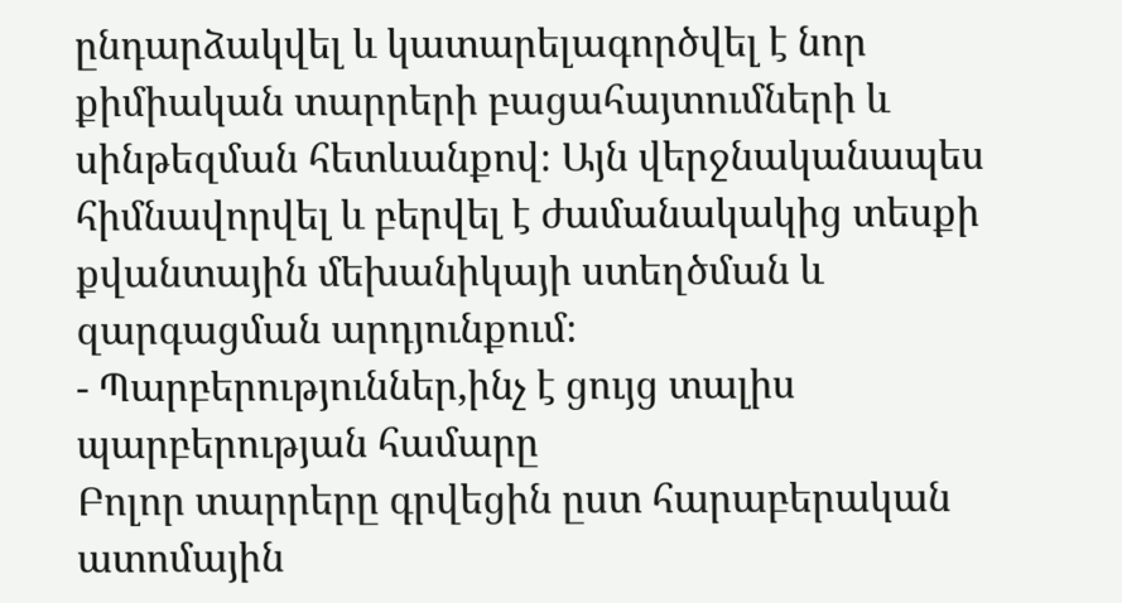ընդարձակվել և կատարելագործվել է նոր քիմիական տարրերի բացահայտումների և սինթեզման հետևանքով։ Այն վերջնականապես հիմնավորվել և բերվել է ժամանակակից տեսքի քվանտային մեխանիկայի ստեղծման և զարգացման արդյունքում։
- Պարբերություններ,ինչ է ցույց տալիս պարբերության համարը
Բոլոր տարրերը գրվեցին ըստ հարաբերական ատոմային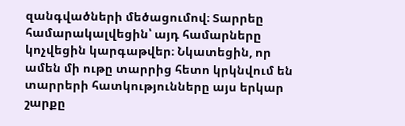զանգվածների մեծացումով։ Տարրեը համարակալվեցին՝ այդ համարները կոչվեցին կարգաթվեր։ Նկատեցին, որ ամեն մի ութը տարրից հետո կրկնվում են տարրերի հատկությունները այս երկար շարքը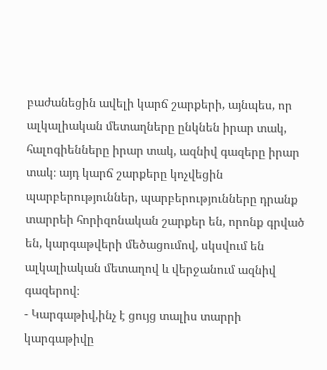բաժանեցին ավելի կարճ շարքերի, այնպես, որ ալկալիական մետաղները ընկնեն իրար տակ, հալոգիենները իրար տակ, ազնիվ գազերը իրար տակ։ այդ կարճ շարքերը կոչվեցին պարբերություններ, պարբերությունները դրանք տարրեի հորիզոնական շարքեր են, որոնք գրված են, կարգաթվերի մեծացումով, սկսվում են ալկալիական մետաղով և վերջանում ազնիվ գազերով։
- Կարգաթիվ,ինչ է ցույց տալիս տարրի կարգաթիվը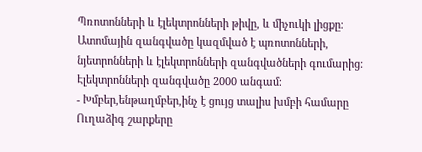Պռոտոնների և էլեկտրոնների թիվը, և միչուկի լիցքը։ Ատոմային զանգվածը կազմված է պռոտոնների, նյետրոնների և էլեկտրոնների զանգվածների գումարից։ Էլեկտրոնների զանգվածը 2000 անգամ։
- Խմբեր,ենթաղմբեր,ինչ է ցույց տալիս խմբի համարը
Ուղաձիգ շարքերը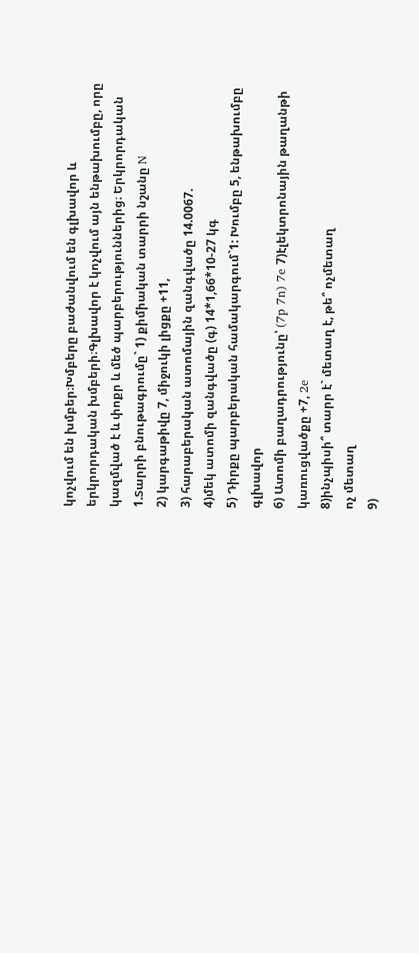կոչվում են խմբեր։Խմբերը բաժանվում են գլխավոր և երկրորդական խմբերի։Գլխավոր է կոչվում այն ենթախումբը, որը կազմված է և փոքր և մեծ պարբերություններից։ Երկրորդական
1.Տարրի բնութագրումը` 1) քիմիական տարրի նշանը N
2) կարգաթիվը 7, միջուկի լիցքը +11,
3) հարաբերական ատոմային զանգվածը 14.0067.
4)մեկ ատոմի զանգվածը (գ) 14*1,66*10-27 կգ
5) Դիրքը պարբերական համակարգում`1: Խումբը 5, ենթախումբը գլխավոր
6) Ատոմի բաղադրությունը՝ (7p 7n) 7e 7)էլեկտրոնային թաղանթի կառուցվածքը +7, 2e
8)ինչպիսի՞ տարր է` մետաղ է, թե՞ ոչմետաղ
ոչ մետաղ
9)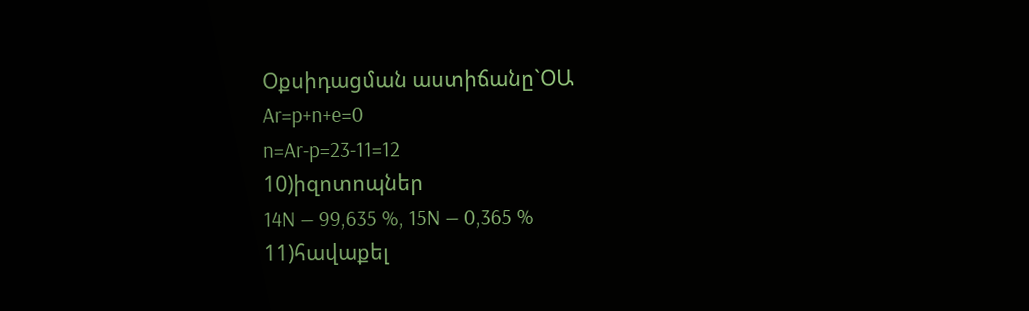Օքսիդացման աստիճանը`ՕԱ
Ar=p+n+e=0
n=Ar-p=23-11=12
10)իզոտոպներ
14N — 99,635 %, 15N — 0,365 %
11)հավաքել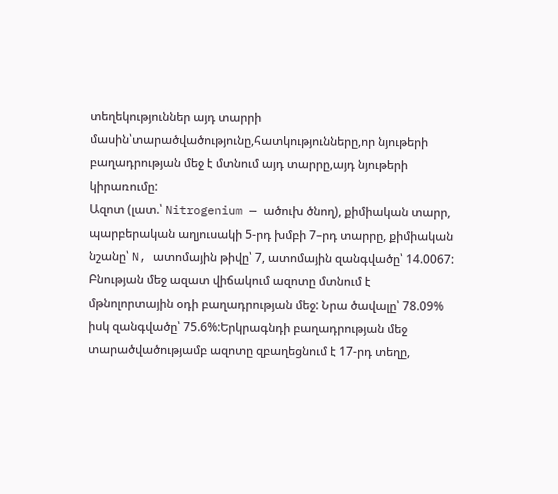տեղեկություններ այդ տարրի մասին՝տարածվածությունը,հատկությունները,որ նյութերի բաղադրության մեջ է մտնում այդ տարրը,այդ նյութերի կիրառումը:
Ազոտ (լատ.՝ Nitrogenium — ածուխ ծնող), քիմիական տարր, պարբերական աղյուսակի 5-րդ խմբի 7–րդ տարրը, քիմիական նշանը՝ N, ատոմային թիվը՝ 7, ատոմային զանգվածը՝ 14.0067:
Բնության մեջ ազատ վիճակում ազոտը մտնում է մթնոլորտային օդի բաղադրության մեջ: Նրա ծավալը՝ 78.09% իսկ զանգվածը՝ 75.6%:Երկրագնդի բաղադրության մեջ տարածվածությամբ ազոտը զբաղեցնում է 17-րդ տեղը,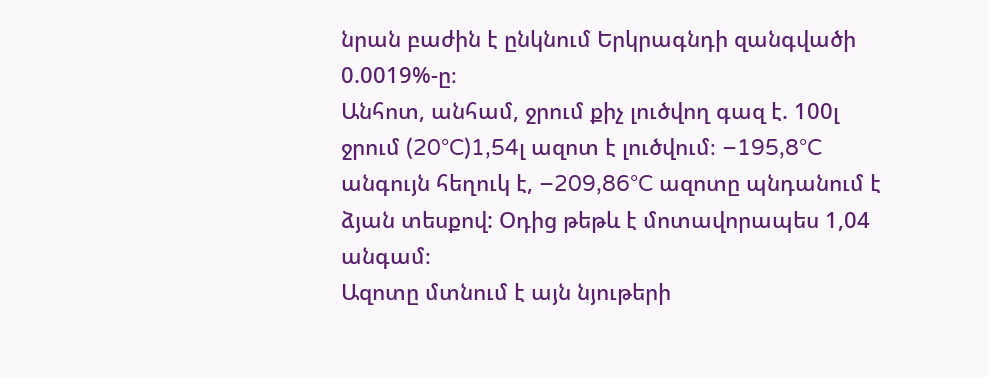նրան բաժին է ընկնում Երկրագնդի զանգվածի 0.0019%-ը։
Անհոտ, անհամ, ջրում քիչ լուծվող գազ է. 100լ ջրում (20°C)1,54լ ազոտ է լուծվում։ –195,8°C անգույն հեղուկ է, –209,86°C ազոտը պնդանում է ձյան տեսքով: Օդից թեթև է մոտավորապես 1,04 անգամ։
Ազոտը մտնում է այն նյութերի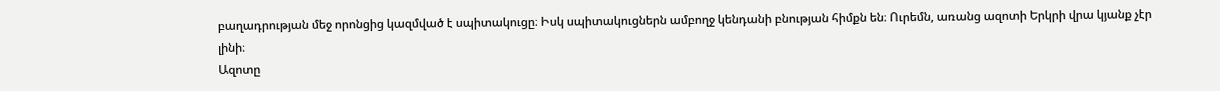բաղադրության մեջ որոնցից կազմված է սպիտակուցը։ Իսկ սպիտակուցներն ամբողջ կենդանի բնության հիմքն են։ Ուրեմն, առանց ազոտի Երկրի վրա կյանք չէր լինի։
Ազոտը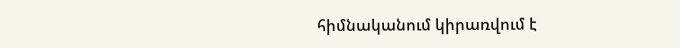հիմնականում կիրառվում է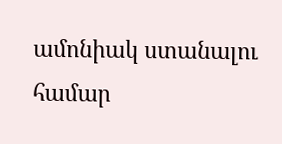ամոնիակ ստանալու համար